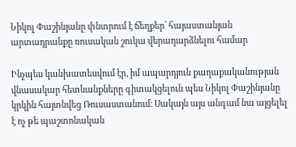Նիկոլ Փաշինյանը փնտրում է ճեղքեր՝ հայաստանյան արտադրանքը ռուսական շուկա վերադարձնելու համար

Ինչպես կանխատեսվում էր, իմ ապարդյուն քաղաքականության վնասակար հետևանքները գիտակցելուն պես Նիկոլ Փաշինյանը կրկին հայտնվեց Ռուսաստանում։ Սակայն այս անգամ նա այցելել է ոչ թե պաշտոնական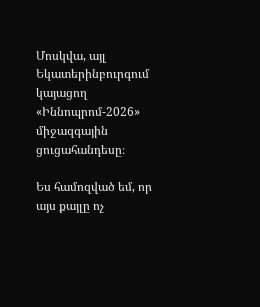Մոսկվա, այլ Եկատերինբուրգում կայացող «Իննոպրոմ-2026» միջազգային ցուցահանդեսը։

Ես համոզված եմ, որ այս քայլը ոչ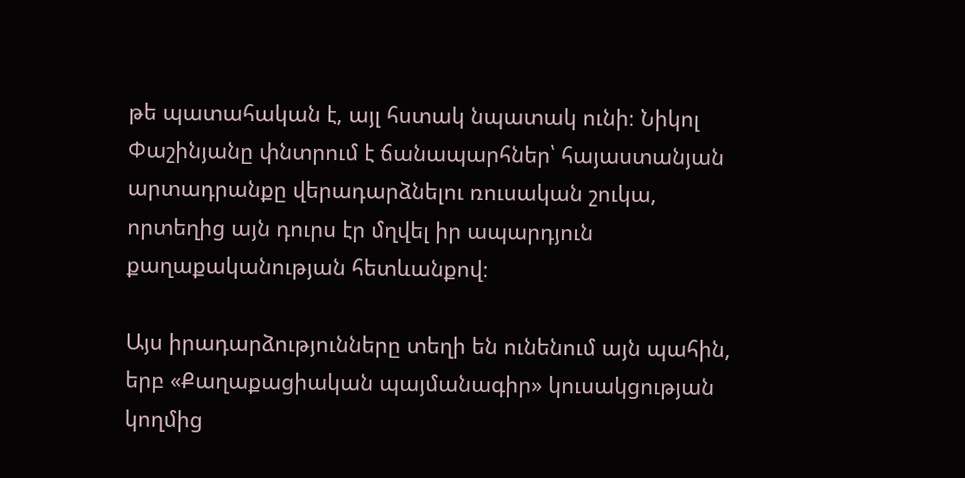թե պատահական է, այլ հստակ նպատակ ունի։ Նիկոլ Փաշինյանը փնտրում է ճանապարհներ՝ հայաստանյան արտադրանքը վերադարձնելու ռուսական շուկա, որտեղից այն դուրս էր մղվել իր ապարդյուն քաղաքականության հետևանքով։

Այս իրադարձությունները տեղի են ունենում այն պահին, երբ «Քաղաքացիական պայմանագիր» կուսակցության կողմից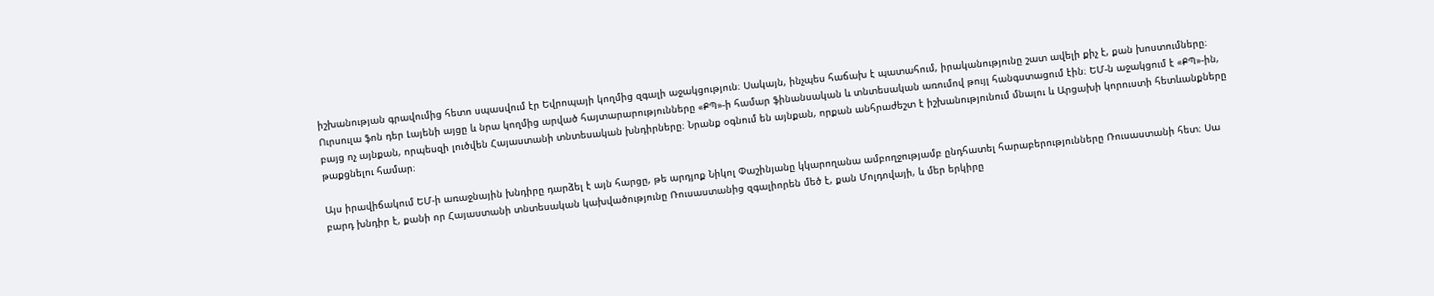իշխանության գրավումից հետո սպասվում էր Եվրոպայի կողմից զգալի աջակցություն։ Սակայն, ինչպես հաճախ է պատահում, իրականությունը շատ ավելի քիչ է, քան խոստումները։ Ուրսուլա ֆոն դեր Լայենի այցը և նրա կողմից արված հայտարարությունները «ՔՊ»-ի համար ֆինանսական և տնտեսական առումով թույլ հանգստացում էին։ ԵՄ-ն աջակցում է «ՔՊ»-ին, բայց ոչ այնքան, որպեսզի լուծվեն Հայաստանի տնտեսական խնդիրները։ Նրանք օգնում են այնքան, որքան անհրաժեշտ է իշխանությունում մնալու և Արցախի կորուստի հետևանքները թաքցնելու համար։

Այս իրավիճակում ԵՄ-ի առաջնային խնդիրը դարձել է այն հարցը, թե արդյոք Նիկոլ Փաշինյանը կկարողանա ամբողջությամբ ընդհատել հարաբերությունները Ռուսաստանի հետ։ Սա բարդ խնդիր է, քանի որ Հայաստանի տնտեսական կախվածությունը Ռուսաստանից զգալիորեն մեծ է, քան Մոլդովայի, և մեր երկիրը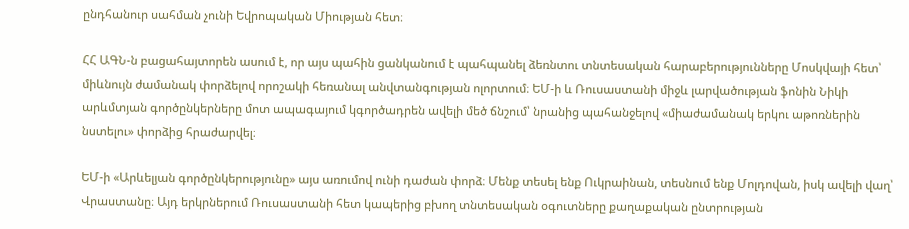ընդհանուր սահման չունի Եվրոպական Միության հետ։

ՀՀ ԱԳՆ-ն բացահայտորեն ասում է, որ այս պահին ցանկանում է պահպանել ձեռնտու տնտեսական հարաբերությունները Մոսկվայի հետ՝ միևնույն ժամանակ փորձելով որոշակի հեռանալ անվտանգության ոլորտում։ ԵՄ-ի և Ռուսաստանի միջև լարվածության ֆոնին Նիկի արևմտյան գործընկերները մոտ ապագայում կգործադրեն ավելի մեծ ճնշում՝ նրանից պահանջելով «միաժամանակ երկու աթոռներին նստելու» փորձից հրաժարվել։

ԵՄ-ի «Արևելյան գործընկերությունը» այս առումով ունի դաժան փորձ։ Մենք տեսել ենք Ուկրաինան, տեսնում ենք Մոլդովան, իսկ ավելի վաղ՝ Վրաստանը։ Այդ երկրներում Ռուսաստանի հետ կապերից բխող տնտեսական օգուտները քաղաքական ընտրության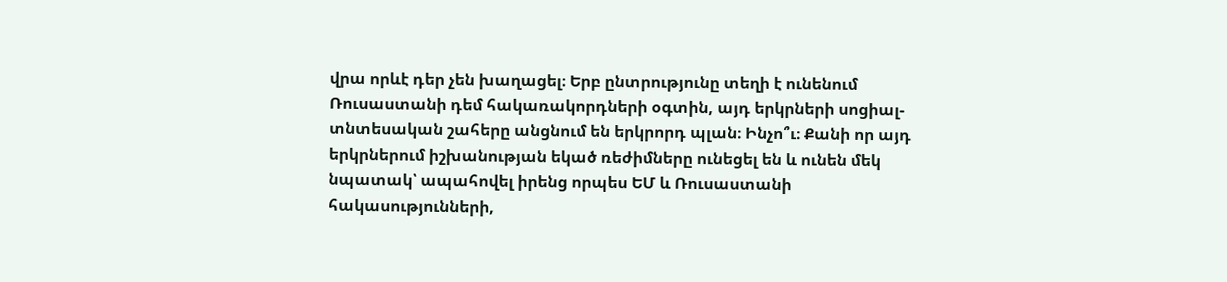վրա որևէ դեր չեն խաղացել։ Երբ ընտրությունը տեղի է ունենում Ռուսաստանի դեմ հակառակորդների օգտին, այդ երկրների սոցիալ-տնտեսական շահերը անցնում են երկրորդ պլան։ Ինչո՞ւ։ Քանի որ այդ երկրներում իշխանության եկած ռեժիմները ունեցել են և ունեն մեկ նպատակ՝ ապահովել իրենց որպես ԵՄ և Ռուսաստանի հակասությունների,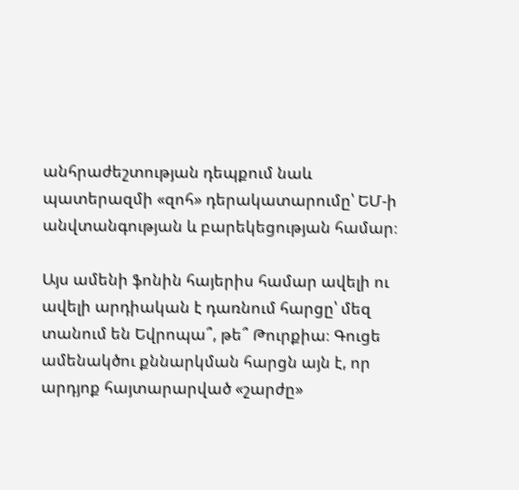անհրաժեշտության դեպքում նաև պատերազմի «զոհ» դերակատարումը՝ ԵՄ-ի անվտանգության և բարեկեցության համար։

Այս ամենի ֆոնին հայերիս համար ավելի ու ավելի արդիական է դառնում հարցը՝ մեզ տանում են Եվրոպա՞, թե՞ Թուրքիա։ Գուցե ամենակծու քննարկման հարցն այն է, որ արդյոք հայտարարված «շարժը»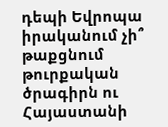դեպի Եվրոպա իրականում չի՞ թաքցնում թուրքական ծրագիրն ու Հայաստանի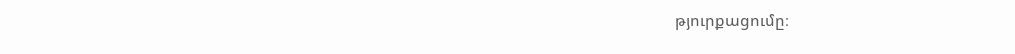թյուրքացումը։